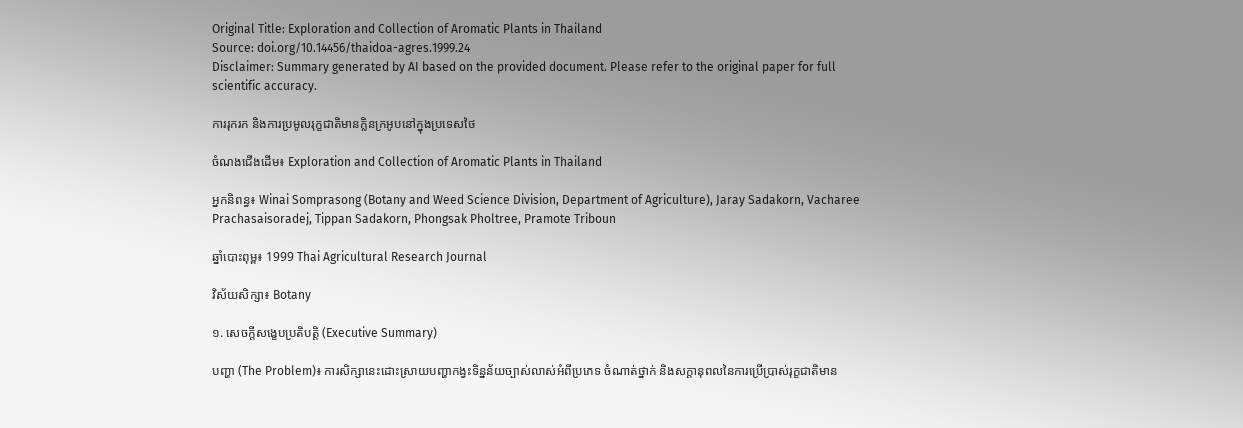Original Title: Exploration and Collection of Aromatic Plants in Thailand
Source: doi.org/10.14456/thaidoa-agres.1999.24
Disclaimer: Summary generated by AI based on the provided document. Please refer to the original paper for full scientific accuracy.

ការរុករក និងការប្រមូលរុក្ខជាតិមានក្លិនក្រអូបនៅក្នុងប្រទេសថៃ

ចំណងជើងដើម៖ Exploration and Collection of Aromatic Plants in Thailand

អ្នកនិពន្ធ៖ Winai Somprasong (Botany and Weed Science Division, Department of Agriculture), Jaray Sadakorn, Vacharee Prachasaisoradej, Tippan Sadakorn, Phongsak Pholtree, Pramote Triboun

ឆ្នាំបោះពុម្ព៖ 1999 Thai Agricultural Research Journal

វិស័យសិក្សា៖ Botany

១. សេចក្តីសង្ខេបប្រតិបត្តិ (Executive Summary)

បញ្ហា (The Problem)៖ ការសិក្សានេះដោះស្រាយបញ្ហាកង្វះទិន្នន័យច្បាស់លាស់អំពីប្រភេទ ចំណាត់ថ្នាក់ និងសក្តានុពលនៃការប្រើប្រាស់រុក្ខជាតិមាន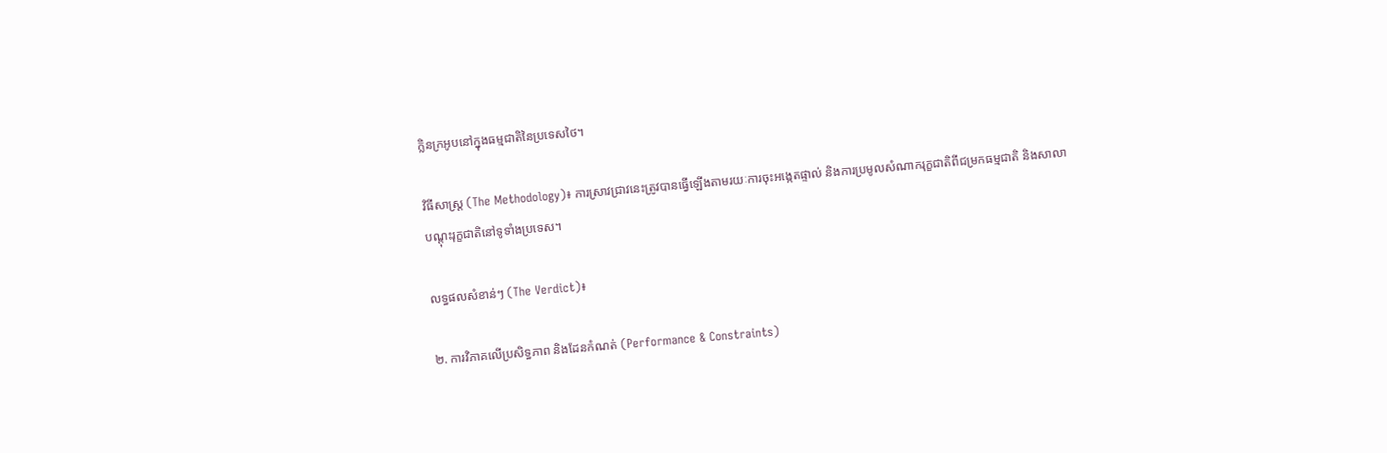ក្លិនក្រអូបនៅក្នុងធម្មជាតិនៃប្រទេសថៃ។

វិធីសាស្ត្រ (The Methodology)៖ ការស្រាវជ្រាវនេះត្រូវបានធ្វើឡើងតាមរយៈការចុះអង្កេតផ្ទាល់ និងការប្រមូលសំណាករុក្ខជាតិពីជម្រកធម្មជាតិ និងសាលាបណ្ដុះរុក្ខជាតិនៅទូទាំងប្រទេស។

លទ្ធផលសំខាន់ៗ (The Verdict)៖

២. ការវិភាគលើប្រសិទ្ធភាព និងដែនកំណត់ (Performance & Constraints)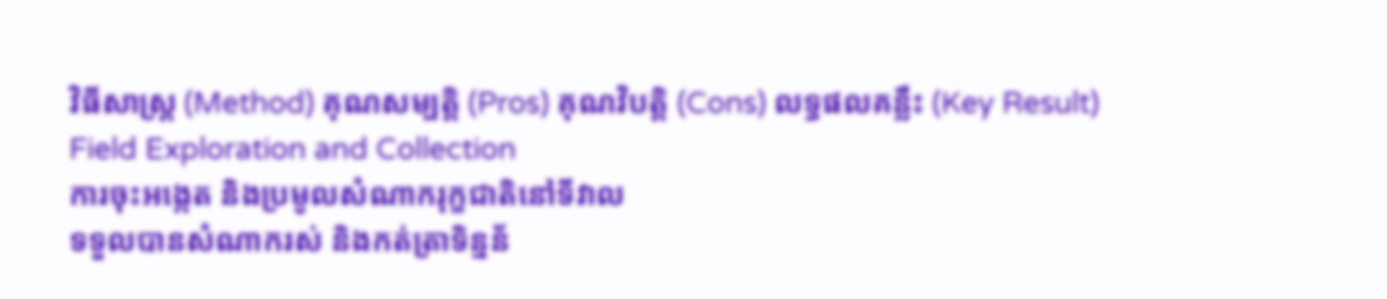វិធីសាស្ត្រ (Method) គុណសម្បត្តិ (Pros) គុណវិបត្តិ (Cons) លទ្ធផលគន្លឹះ (Key Result)
Field Exploration and Collection
ការចុះអង្កេត និងប្រមូលសំណាករុក្ខជាតិនៅទីវាល
ទទួលបានសំណាករស់ និងកត់ត្រាទិន្នន័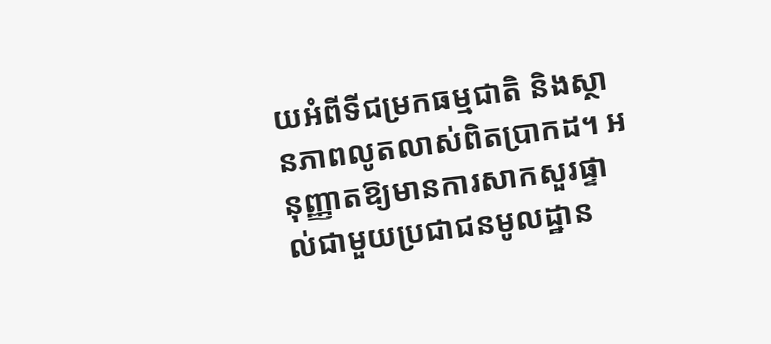យអំពីទីជម្រកធម្មជាតិ និងស្ថានភាពលូតលាស់ពិតប្រាកដ។ អនុញ្ញាតឱ្យមានការសាកសួរផ្ទាល់ជាមួយប្រជាជនមូលដ្ឋាន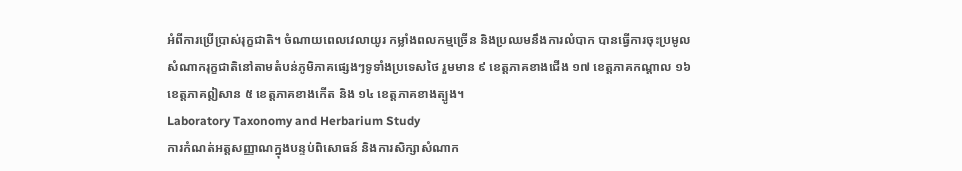អំពីការប្រើប្រាស់រុក្ខជាតិ។ ចំណាយពេលវេលាយូរ កម្លាំងពលកម្មច្រើន និងប្រឈមនឹងការលំបាក បានធ្វើការចុះប្រមូលសំណាករុក្ខជាតិនៅតាមតំបន់ភូមិភាគផ្សេងៗទូទាំងប្រទេសថៃ រួមមាន ៩ ខេត្តភាគខាងជើង ១៧ ខេត្តភាគកណ្តាល ១៦ ខេត្តភាគឦសាន ៥ ខេត្តភាគខាងកើត និង ១៤ ខេត្តភាគខាងត្បូង។
Laboratory Taxonomy and Herbarium Study
ការកំណត់អត្តសញ្ញាណក្នុងបន្ទប់ពិសោធន៍ និងការសិក្សាសំណាក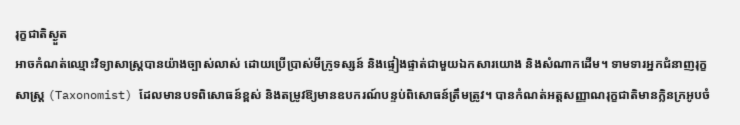រុក្ខជាតិស្ងួត
អាចកំណត់ឈ្មោះវិទ្យាសាស្ត្របានយ៉ាងច្បាស់លាស់ ដោយប្រើប្រាស់មីក្រូទស្សន៍ និងផ្ទៀងផ្ទាត់ជាមួយឯកសារយោង និងសំណាកដើម។ ទាមទារអ្នកជំនាញរុក្ខសាស្ត្រ (Taxonomist) ដែលមានបទពិសោធន៍ខ្ពស់ និងតម្រូវឱ្យមានឧបករណ៍បន្ទប់ពិសោធន៍ត្រឹមត្រូវ។ បានកំណត់អត្តសញ្ញាណរុក្ខជាតិមានក្លិនក្រអូបចំ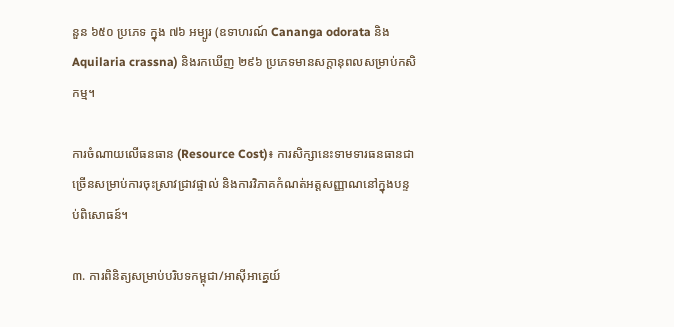នួន ៦៥០ ប្រភេទ ក្នុង ៧៦ អម្បូរ (ឧទាហរណ៍ Cananga odorata និង Aquilaria crassna) និងរកឃើញ ២៩៦ ប្រភេទមានសក្តានុពលសម្រាប់កសិកម្ម។

ការចំណាយលើធនធាន (Resource Cost)៖ ការសិក្សានេះទាមទារធនធានជាច្រើនសម្រាប់ការចុះស្រាវជ្រាវផ្ទាល់ និងការវិភាគកំណត់អត្តសញ្ញាណនៅក្នុងបន្ទប់ពិសោធន៍។

៣. ការពិនិត្យសម្រាប់បរិបទកម្ពុជា/អាស៊ីអាគ្នេយ៍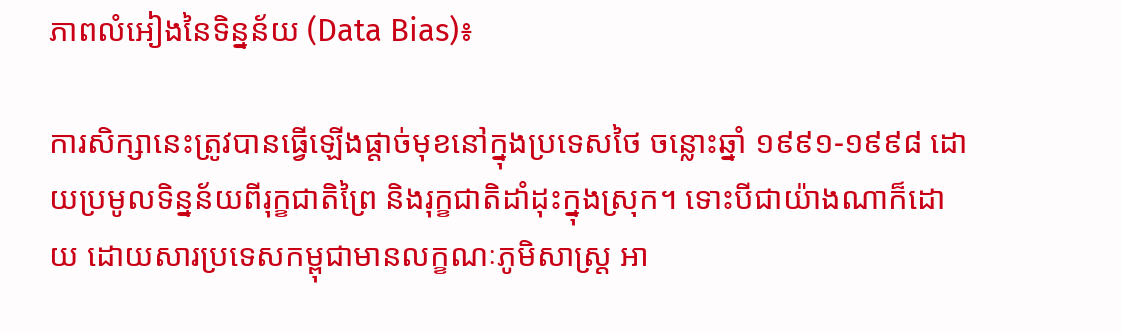ភាពលំអៀងនៃទិន្នន័យ (Data Bias)៖

ការសិក្សានេះត្រូវបានធ្វើឡើងផ្តាច់មុខនៅក្នុងប្រទេសថៃ ចន្លោះឆ្នាំ ១៩៩១-១៩៩៨ ដោយប្រមូលទិន្នន័យពីរុក្ខជាតិព្រៃ និងរុក្ខជាតិដាំដុះក្នុងស្រុក។ ទោះបីជាយ៉ាងណាក៏ដោយ ដោយសារប្រទេសកម្ពុជាមានលក្ខណៈភូមិសាស្ត្រ អា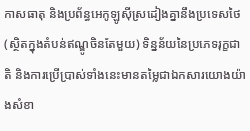កាសធាតុ និងប្រព័ន្ធអេកូឡូស៊ីស្រដៀងគ្នានឹងប្រទេសថៃ (ស្ថិតក្នុងតំបន់ឥណ្ឌូចិនតែមួយ) ទិន្នន័យនៃប្រភេទរុក្ខជាតិ និងការប្រើប្រាស់ទាំងនេះមានតម្លៃជាឯកសារយោងយ៉ាងសំខា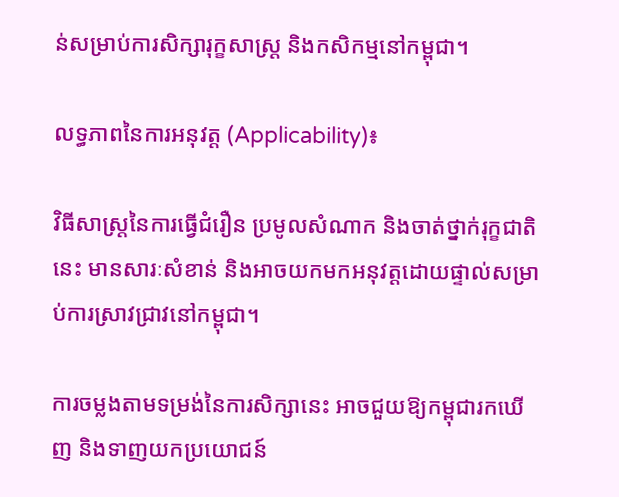ន់សម្រាប់ការសិក្សារុក្ខសាស្ត្រ និងកសិកម្មនៅកម្ពុជា។

លទ្ធភាពនៃការអនុវត្ត (Applicability)៖

វិធីសាស្ត្រនៃការធ្វើជំរឿន ប្រមូលសំណាក និងចាត់ថ្នាក់រុក្ខជាតិនេះ មានសារៈសំខាន់ និងអាចយកមកអនុវត្តដោយផ្ទាល់សម្រាប់ការស្រាវជ្រាវនៅកម្ពុជា។

ការចម្លងតាមទម្រង់នៃការសិក្សានេះ អាចជួយឱ្យកម្ពុជារកឃើញ និងទាញយកប្រយោជន៍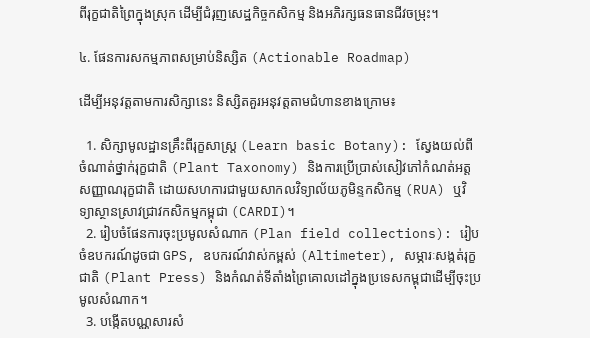ពីរុក្ខជាតិព្រៃក្នុងស្រុក ដើម្បីជំរុញសេដ្ឋកិច្ចកសិកម្ម និងអភិរក្សធនធានជីវចម្រុះ។

៤. ផែនការសកម្មភាពសម្រាប់និស្សិត (Actionable Roadmap)

ដើម្បីអនុវត្តតាមការសិក្សានេះ និស្សិតគួរអនុវត្តតាមជំហានខាងក្រោម៖

  1. សិក្សាមូលដ្ឋានគ្រឹះពីរុក្ខសាស្ត្រ (Learn basic Botany): ស្វែងយល់ពីចំណាត់ថ្នាក់រុក្ខជាតិ (Plant Taxonomy) និងការប្រើប្រាស់សៀវភៅកំណត់អត្តសញ្ញាណរុក្ខជាតិ ដោយសហការជាមួយសាកលវិទ្យាល័យភូមិន្ទកសិកម្ម (RUA) ឬវិទ្យាស្ថានស្រាវជ្រាវកសិកម្មកម្ពុជា (CARDI)។
  2. រៀបចំផែនការចុះប្រមូលសំណាក (Plan field collections): រៀបចំឧបករណ៍ដូចជា GPS, ឧបករណ៍វាស់កម្ពស់ (Altimeter), សម្ភារៈសង្កត់រុក្ខជាតិ (Plant Press) និងកំណត់ទីតាំងព្រៃគោលដៅក្នុងប្រទេសកម្ពុជាដើម្បីចុះប្រមូលសំណាក។
  3. បង្កើតបណ្ណសារសំ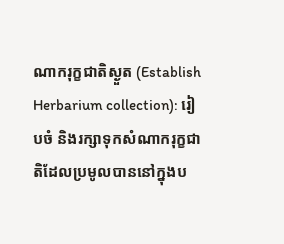ណាករុក្ខជាតិស្ងួត (Establish Herbarium collection): រៀបចំ និងរក្សាទុកសំណាករុក្ខជាតិដែលប្រមូលបាននៅក្នុងប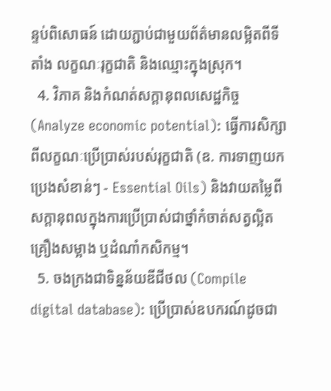ន្ទប់ពិសោធន៍ ដោយភ្ជាប់ជាមួយព័ត៌មានលម្អិតពីទីតាំង លក្ខណៈរុក្ខជាតិ និងឈ្មោះក្នុងស្រុក។
  4. វិភាគ និងកំណត់សក្តានុពលសេដ្ឋកិច្ច (Analyze economic potential): ធ្វើការសិក្សាពីលក្ខណៈប្រើប្រាស់របស់រុក្ខជាតិ (ឧ. ការទាញយកប្រេងសំខាន់ៗ - Essential Oils) និងវាយតម្លៃពីសក្តានុពលក្នុងការប្រើប្រាស់ជាថ្នាំកំចាត់សត្វល្អិត គ្រឿងសម្អាង ឬដំណាំកសិកម្ម។
  5. ចងក្រងជាទិន្នន័យឌីជីថល (Compile digital database): ប្រើប្រាស់ឧបករណ៍ដូចជា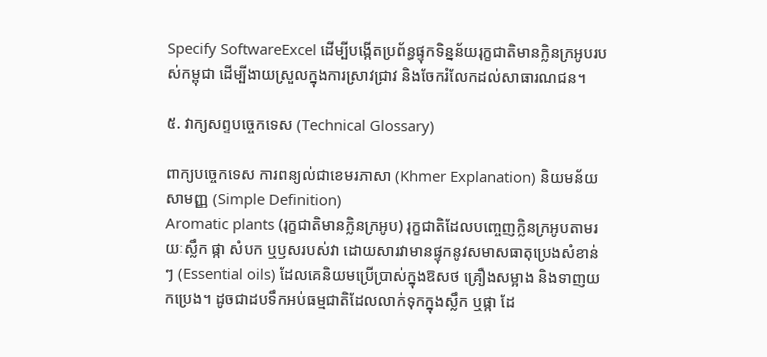Specify SoftwareExcel ដើម្បីបង្កើតប្រព័ន្ធផ្ទុកទិន្នន័យរុក្ខជាតិមានក្លិនក្រអូបរបស់កម្ពុជា ដើម្បីងាយស្រួលក្នុងការស្រាវជ្រាវ និងចែករំលែកដល់សាធារណជន។

៥. វាក្យសព្ទបច្ចេកទេស (Technical Glossary)

ពាក្យបច្ចេកទេស ការពន្យល់ជាខេមរភាសា (Khmer Explanation) និយមន័យសាមញ្ញ (Simple Definition)
Aromatic plants (រុក្ខជាតិមានក្លិនក្រអូប) រុក្ខជាតិដែលបញ្ចេញក្លិនក្រអូបតាមរយៈស្លឹក ផ្កា សំបក ឬឫសរបស់វា ដោយសារវាមានផ្ទុកនូវសមាសធាតុប្រេងសំខាន់ៗ (Essential oils) ដែលគេនិយមប្រើប្រាស់ក្នុងឱសថ គ្រឿងសម្អាង និងទាញយកប្រេង។ ដូចជាដបទឹកអប់ធម្មជាតិដែលលាក់ទុកក្នុងស្លឹក ឬផ្កា ដែ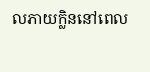លភាយក្លិននៅពេល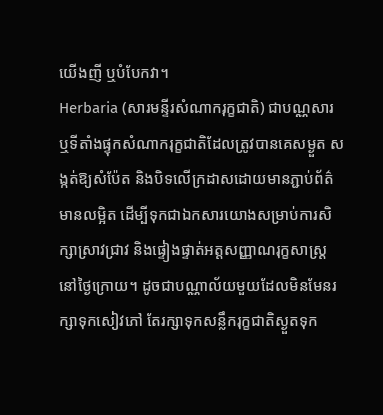យើងញី ឬបំបែកវា។
Herbaria (សារមន្ទីរសំណាករុក្ខជាតិ) ជាបណ្ណសារ ឬទីតាំងផ្ទុកសំណាករុក្ខជាតិដែលត្រូវបានគេសម្ងួត សង្កត់ឱ្យសំប៉ែត និងបិទលើក្រដាសដោយមានភ្ជាប់ព័ត៌មានលម្អិត ដើម្បីទុកជាឯកសារយោងសម្រាប់ការសិក្សាស្រាវជ្រាវ និងផ្ទៀងផ្ទាត់អត្តសញ្ញាណរុក្ខសាស្ត្រនៅថ្ងៃក្រោយ។ ដូចជាបណ្ណាល័យមួយដែលមិនមែនរក្សាទុកសៀវភៅ តែរក្សាទុកសន្លឹករុក្ខជាតិស្ងួតទុក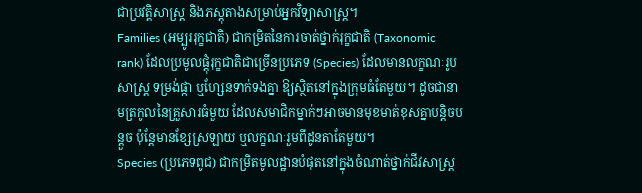ជាប្រវត្តិសាស្ត្រ និងភស្តុតាងសម្រាប់អ្នកវិទ្យាសាស្ត្រ។
Families (អម្បូររុក្ខជាតិ) ជាកម្រិតនៃការចាត់ថ្នាក់រុក្ខជាតិ (Taxonomic rank) ដែលប្រមូលផ្តុំរុក្ខជាតិជាច្រើនប្រភេទ (Species) ដែលមានលក្ខណៈរូបសាស្ត្រ ទម្រង់ផ្កា ឬហ្សែនទាក់ទងគ្នា ឱ្យស្ថិតនៅក្នុងក្រុមធំតែមួយ។ ដូចជានាមត្រកូលនៃគ្រួសារធំមួយ ដែលសមាជិកម្នាក់ៗអាចមានមុខមាត់ខុសគ្នាបន្តិចបន្តួច ប៉ុន្តែមានខ្សែស្រឡាយ ឬលក្ខណៈរួមពីដូនតាតែមួយ។
Species (ប្រភេទពូជ) ជាកម្រិតមូលដ្ឋានបំផុតនៅក្នុងចំណាត់ថ្នាក់ជីវសាស្ត្រ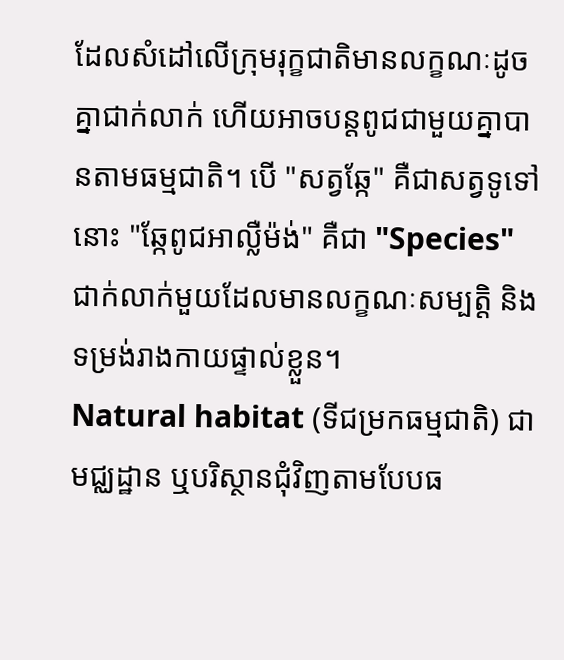ដែលសំដៅលើក្រុមរុក្ខជាតិមានលក្ខណៈដូចគ្នាជាក់លាក់ ហើយអាចបន្តពូជជាមួយគ្នាបានតាមធម្មជាតិ។ បើ "សត្វឆ្កែ" គឺជាសត្វទូទៅ នោះ "ឆ្កែពូជអាល្លឺម៉ង់" គឺជា "Species" ជាក់លាក់មួយដែលមានលក្ខណៈសម្បត្តិ និងទម្រង់រាងកាយផ្ទាល់ខ្លួន។
Natural habitat (ទីជម្រកធម្មជាតិ) ជាមជ្ឈដ្ឋាន ឬបរិស្ថានជុំវិញតាមបែបធ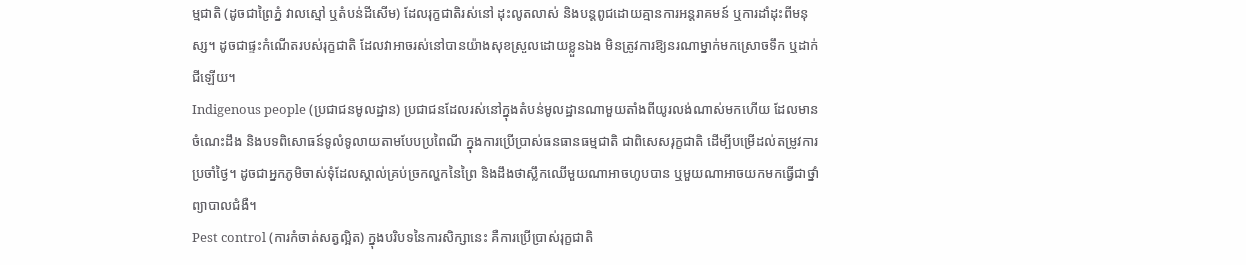ម្មជាតិ (ដូចជាព្រៃភ្នំ វាលស្មៅ ឬតំបន់ដីសើម) ដែលរុក្ខជាតិរស់នៅ ដុះលូតលាស់ និងបន្តពូជដោយគ្មានការអន្តរាគមន៍ ឬការដាំដុះពីមនុស្ស។ ដូចជាផ្ទះកំណើតរបស់រុក្ខជាតិ ដែលវាអាចរស់នៅបានយ៉ាងសុខស្រួលដោយខ្លួនឯង មិនត្រូវការឱ្យនរណាម្នាក់មកស្រោចទឹក ឬដាក់ជីឡើយ។
Indigenous people (ប្រជាជនមូលដ្ឋាន) ប្រជាជនដែលរស់នៅក្នុងតំបន់មូលដ្ឋានណាមួយតាំងពីយូរលង់ណាស់មកហើយ ដែលមានចំណេះដឹង និងបទពិសោធន៍ទូលំទូលាយតាមបែបប្រពៃណី ក្នុងការប្រើប្រាស់ធនធានធម្មជាតិ ជាពិសេសរុក្ខជាតិ ដើម្បីបម្រើដល់តម្រូវការប្រចាំថ្ងៃ។ ដូចជាអ្នកភូមិចាស់ទុំដែលស្គាល់គ្រប់ច្រកល្ហកនៃព្រៃ និងដឹងថាស្លឹកឈើមួយណាអាចហូបបាន ឬមួយណាអាចយកមកធ្វើជាថ្នាំព្យាបាលជំងឺ។
Pest control (ការកំចាត់សត្វល្អិត) ក្នុងបរិបទនៃការសិក្សានេះ គឺការប្រើប្រាស់រុក្ខជាតិ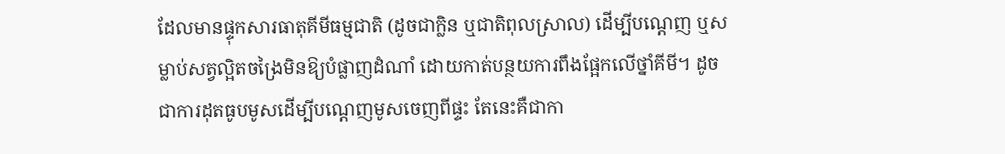ដែលមានផ្ទុកសារធាតុគីមីធម្មជាតិ (ដូចជាក្លិន ឬជាតិពុលស្រាល) ដើម្បីបណ្តេញ ឬសម្លាប់សត្វល្អិតចង្រៃមិនឱ្យបំផ្លាញដំណាំ ដោយកាត់បន្ថយការពឹងផ្អែកលើថ្នាំគីមី។ ដូចជាការដុតធូបមូសដើម្បីបណ្តេញមូសចេញពីផ្ទះ តែនេះគឺជាកា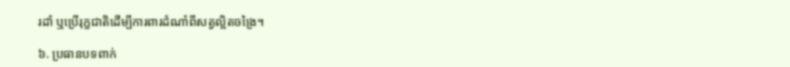រដាំ ឬប្រើរុក្ខជាតិដើម្បីការពារដំណាំពីសត្វល្អិតចង្រៃ។

៦. ប្រធានបទពាក់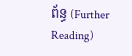ព័ន្ធ (Further Reading)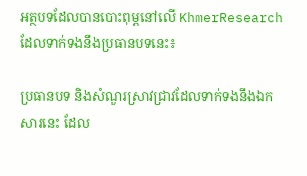អត្ថបទដែលបានបោះពុម្ពនៅលើ KhmerResearch ដែលទាក់ទងនឹងប្រធានបទនេះ៖

ប្រធានបទ និងសំណួរស្រាវជ្រាវដែលទាក់ទងនឹងឯកសារនេះ ដែល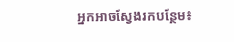អ្នកអាចស្វែងរកបន្ថែម៖